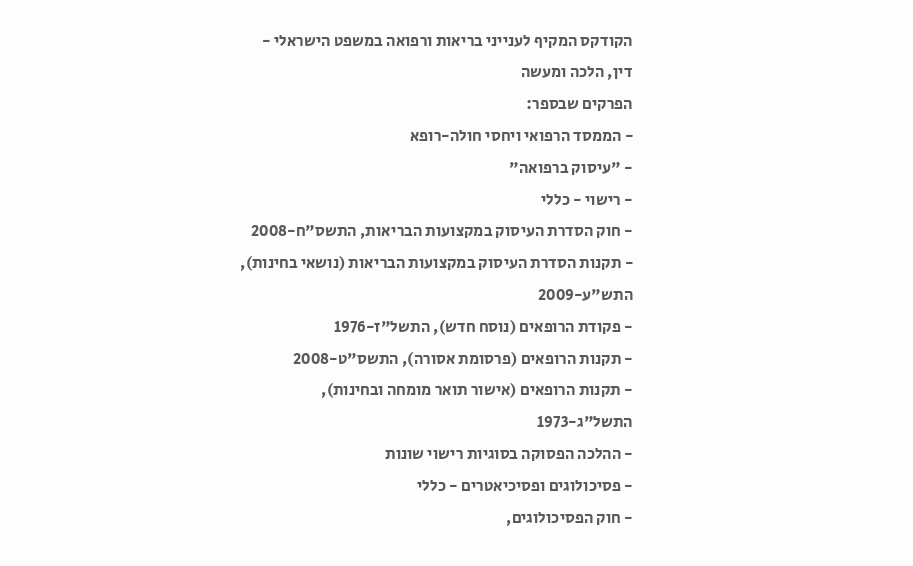הקודקס המקיף לענייני בריאות ורפואה במשפט הישראלי - דין, הלכה ומעשה
הפרקים שבספר:
- הממסד הרפואי ויחסי חולה-רופא
- "עיסוק ברפואה"
- רישוי - כללי
- חוק הסדרת העיסוק במקצועות הבריאות, התשס"ח-2008
- תקנות הסדרת העיסוק במקצועות הבריאות (נושאי בחינות), התש"ע-2009
- פקודת הרופאים (נוסח חדש), התשל"ז-1976
- תקנות הרופאים (פרסומת אסורה), התשס"ט-2008
- תקנות הרופאים (אישור תואר מומחה ובחינות), התשל"ג-1973
- ההלכה הפסוקה בסוגיות רישוי שונות
- פסיכולוגים ופסיכיאטרים - כללי
- חוק הפסיכולוגים,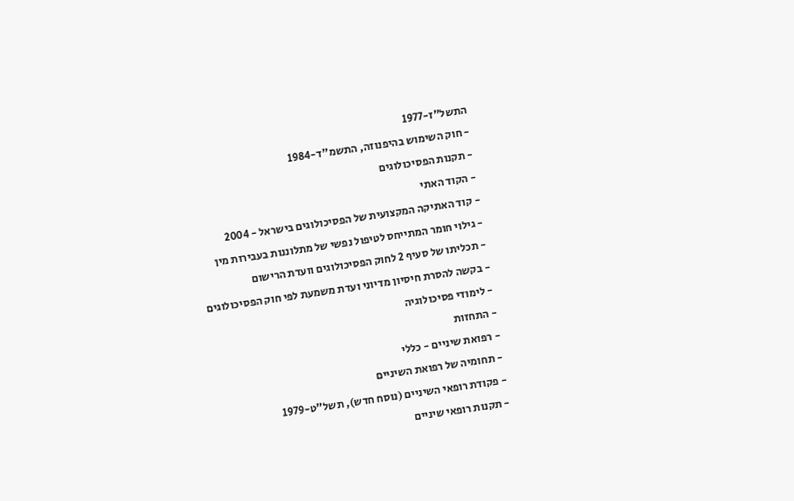התשל"ז-1977
- חוק השימוש בהיפנוזה, התשמ"ד-1984
- תקנות הפסיכולוגים
- הקוד האתי
- קוד האתיקה המקצועית של הפסיכולוגים בישראל - 2004
- גילוי חומר המתייחס לטיפול נפשי של מתלוננות בעבירות מין
- תכליתו של סעיף 2 לחוק הפסיכולוגים וועדת הרישום
- בקשה להסרת חיסיון מדיוני ועדת משמעת לפי חוק הפסיכולוגים
- לימודי פסיכולוגיה
- התחזות
- רפואת שיניים - כללי
- תחומיה של רפואת השיניים
- פקודת רופאי השיניים (נוסח חדש), תשל"ט-1979
- תקנות רופאי שיניים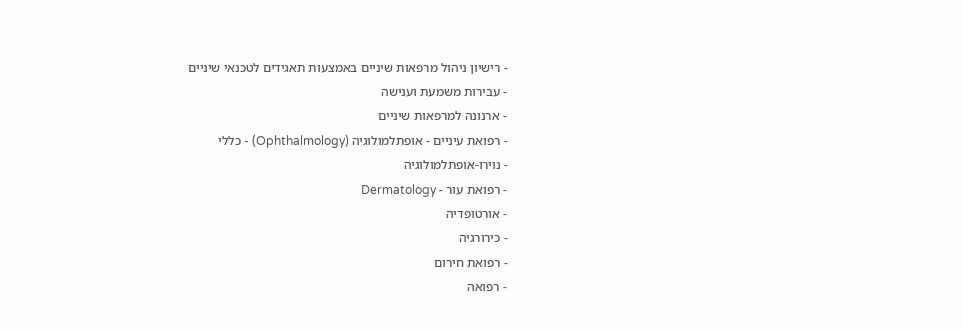- רישיון ניהול מרפאות שיניים באמצעות תאגידים לטכנאי שיניים
- עבירות משמעת וענישה
- ארנונה למרפאות שיניים
- רפואת עיניים - אופתלמולוגיה (Ophthalmology) - כללי
- נוירו-אופתלמולוגיה
- רפואת עור - Dermatology
- אורטופדיה
- כירורגיה
- רפואת חירום
- רפואה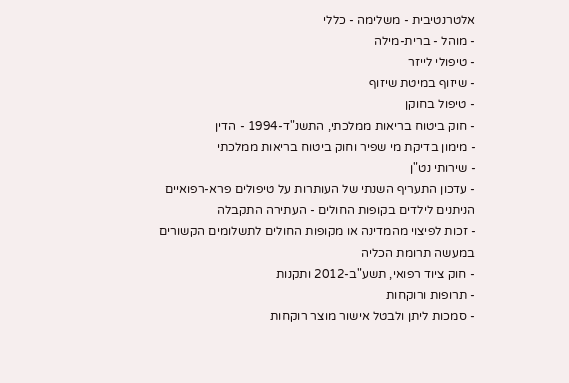אלטרנטיבית - משלימה - כללי
- מוהל - ברית-מילה
- טיפולי לייזר
- שיזוף במיטת שיזוף
- טיפול בחוקן
- חוק ביטוח בריאות ממלכתי, התשנ"ד-1994 - הדין
- מימון בדיקת מי שפיר וחוק ביטוח בריאות ממלכתי
- שירותי נט"ן
- עדכון התעריף השנתי של העותרות על טיפולים פרא-רפואיים הניתנים לילדים בקופות החולים - העתירה התקבלה
- זכות לפיצוי מהמדינה או מקופות החולים לתשלומים הקשורים במעשה תרומת הכליה
- חוק ציוד רפואי, תשע"ב-2012 ותקנות
- תרופות ורוקחות
- סמכות ליתן ולבטל אישור מוצר רוקחות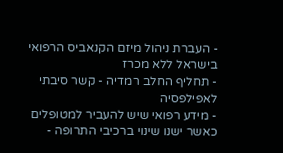- העברת ניהול מיזם הקנאביס הרפואי בישראל ללא מכרז
- תחליף החלב רמדיה - קשר סיבתי לאפילפסיה
- מידע רפואי שיש להעביר למטופלים כאשר ישנו שינוי ברכיבי התרופה -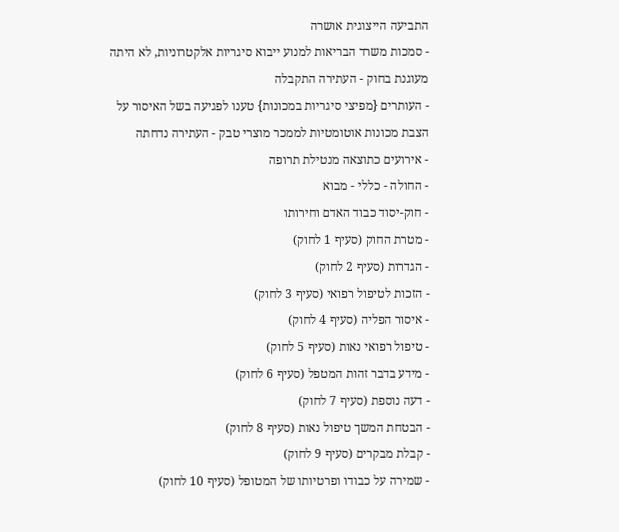התביעה הייצוגית אושרה
- סמכות משרד הבריאות למנוע ייבוא סיגריות אלקטרוניות, לא היתה מעוגנת בחוק - העתירה התקבלה
- העותרים {מפיצי סיגריות במכונות} טענו לפגיעה בשל האיסור על הצבת מכונות אוטומטיות לממכר מוצרי טבק - העתירה נדחתה
- אירועים כתוצאה מנטילת תרופה
- החולה - כללי - מבוא
- חוק-יסוד כבוד האדם וחירותו
- מטרת החוק (סעיף 1 לחוק)
- הגדרות (סעיף 2 לחוק)
- הזכות לטיפול רפואי (סעיף 3 לחוק)
- איסור הפליה (סעיף 4 לחוק)
- טיפול רפואי נאות (סעיף 5 לחוק)
- מידע בדבר זהות המטפל (סעיף 6 לחוק)
- דעה נוספת (סעיף 7 לחוק)
- הבטחת המשך טיפול נאות (סעיף 8 לחוק)
- קבלת מבקרים (סעיף 9 לחוק)
- שמירה על כבודו ופרטיותו של המטופל (סעיף 10 לחוק)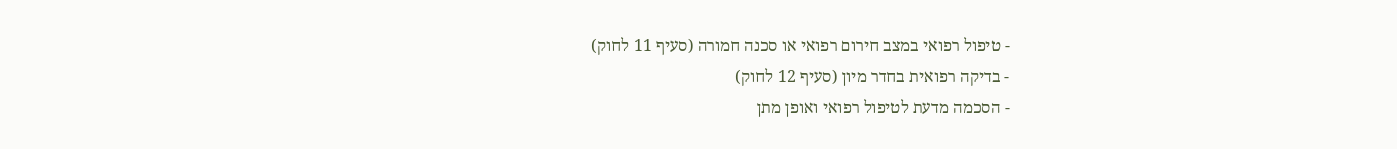- טיפול רפואי במצב חירום רפואי או סכנה חמורה (סעיף 11 לחוק)
- בדיקה רפואית בחדר מיון (סעיף 12 לחוק)
- הסכמה מדעת לטיפול רפואי ואופן מתן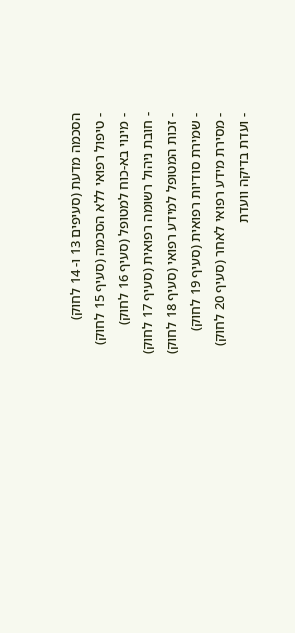הסכמה מדעת (סעיפים 13 ו- 14 לחוק)
- טיפול רפואי ללא הסכמה (סעיף 15 לחוק)
- מינוי בא-כוח למטופל (סעיף 16 לחוק)
- חובת ניהול רשומה רפואית (סעיף 17 לחוק)
- זכות המטופל למידע רפואי (סעיף 18 לחוק)
- שמירת סודיות רפואית (סעיף 19 לחוק)
- מסירת מידע רפואי לאחר (סעיף 20 לחוק)
- ועדת בדיקה וועדת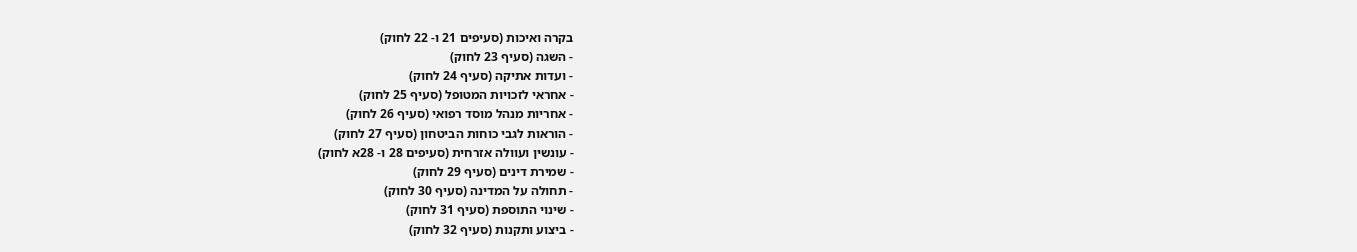בקרה ואיכות (סעיפים 21 ו- 22 לחוק)
- השגה (סעיף 23 לחוק)
- ועדות אתיקה (סעיף 24 לחוק)
- אחראי לזכויות המטופל (סעיף 25 לחוק)
- אחריות מנהל מוסד רפואי (סעיף 26 לחוק)
- הוראות לגבי כוחות הביטחון (סעיף 27 לחוק)
- עונשין ועוולה אזרחית (סעיפים 28 ו- 28א לחוק)
- שמירת דינים (סעיף 29 לחוק)
- תחולה על המדינה (סעיף 30 לחוק)
- שינוי התוספת (סעיף 31 לחוק)
- ביצוע ותקנות (סעיף 32 לחוק)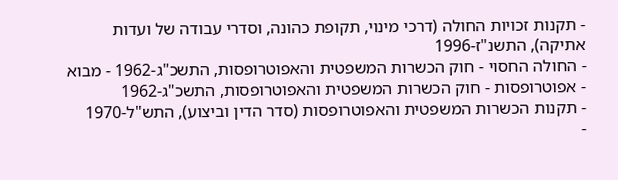- תקנות זכויות החולה (דרכי מינוי, תקופת כהונה, וסדרי עבודה של ועדות אתיקה), התשנ"ז-1996
- החולה החסוי - חוק הכשרות המשפטית והאפוטרופסות, התשכ"ג-1962 - מבוא
- אפוטרופסות - חוק הכשרות המשפטית והאפוטרופסות, התשכ"ג-1962
- תקנות הכשרות המשפטית והאפוטרופסות (סדר הדין וביצוע), התש"ל-1970
-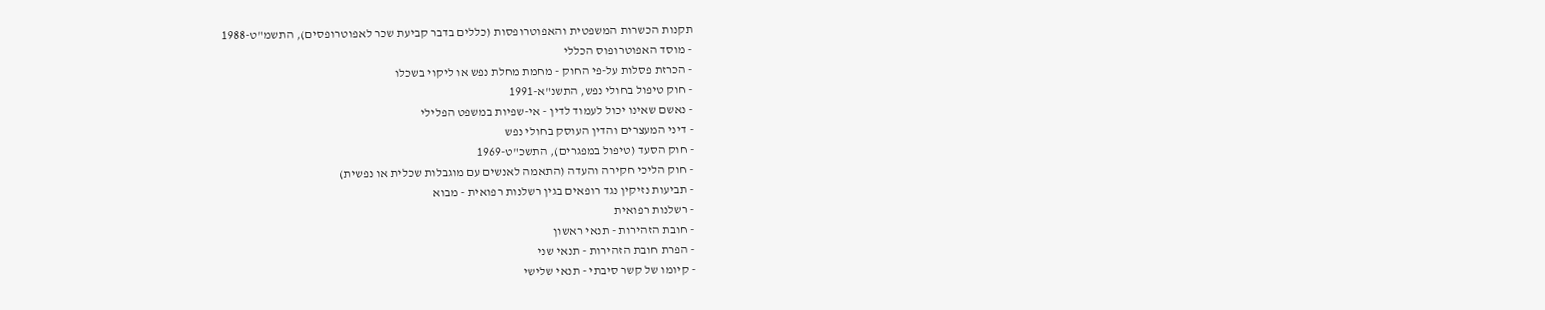תקנות הכשרות המשפטית והאפוטרופסות (כללים בדבר קביעת שכר לאפוטרופסים), התשמ"ט-1988
- מוסד האפוטרופוס הכללי
- הכרזת פסלות על-פי החוק - מחמת מחלת נפש או ליקוי בשכלו
- חוק טיפול בחולי נפש, התשנ"א-1991
- נאשם שאינו יכול לעמוד לדין - אי-שפיות במשפט הפלילי
- דיני המעצרים והדין העוסק בחולי נפש
- חוק הסעד (טיפול במפגרים), התשכ"ט-1969
- חוק הליכי חקירה והעדה (התאמה לאנשים עם מוגבלות שכלית או נפשית)
- תביעות נזיקין נגד רופאים בגין רשלנות רפואית - מבוא
- רשלנות רפואית
- חובת הזהירות - תנאי ראשון
- הפרת חובת הזהירות - תנאי שני
- קיומו של קשר סיבתי - תנאי שלישי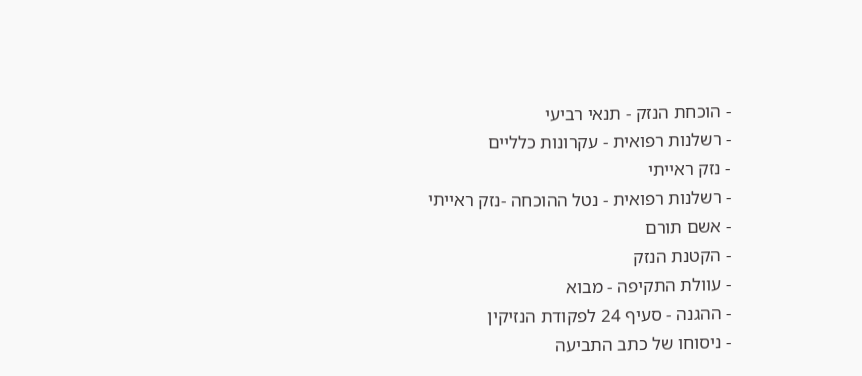- הוכחת הנזק - תנאי רביעי
- רשלנות רפואית - עקרונות כלליים
- נזק ראייתי
- רשלנות רפואית - נטל ההוכחה -נזק ראייתי
- אשם תורם
- הקטנת הנזק
- עוולת התקיפה - מבוא
- ההגנה - סעיף 24 לפקודת הנזיקין
- ניסוחו של כתב התביעה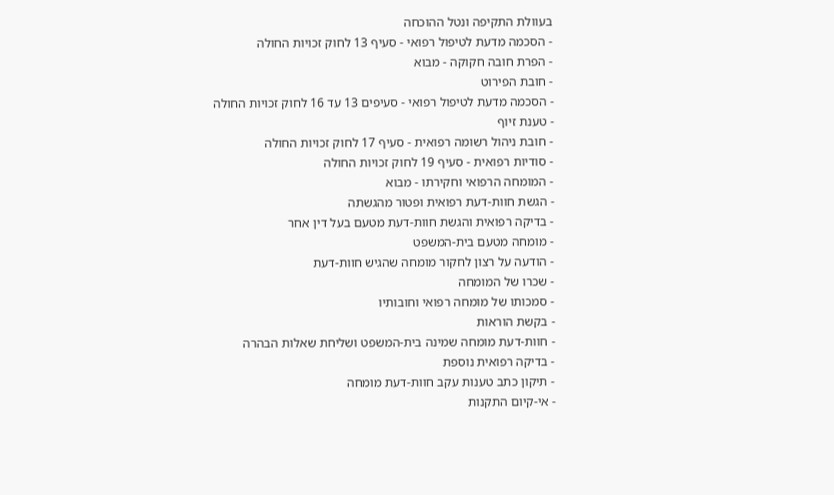בעוולת התקיפה ונטל ההוכחה
- הסכמה מדעת לטיפול רפואי - סעיף 13 לחוק זכויות החולה
- הפרת חובה חקוקה - מבוא
- חובת הפירוט
- הסכמה מדעת לטיפול רפואי - סעיפים 13 עד 16 לחוק זכויות החולה
- טענת זיוף
- חובת ניהול רשומה רפואית - סעיף 17 לחוק זכויות החולה
- סודיות רפואית - סעיף 19 לחוק זכויות החולה
- המומחה הרפואי וחקירתו - מבוא
- הגשת חוות-דעת רפואית ופטור מהגשתה
- בדיקה רפואית והגשת חוות-דעת מטעם בעל דין אחר
- מומחה מטעם בית-המשפט
- הודעה על רצון לחקור מומחה שהגיש חוות-דעת
- שכרו של המומחה
- סמכותו של מומחה רפואי וחובותיו
- בקשת הוראות
- חוות-דעת מומחה שמינה בית-המשפט ושליחת שאלות הבהרה
- בדיקה רפואית נוספת
- תיקון כתב טענות עקב חוות-דעת מומחה
- אי-קיום התקנות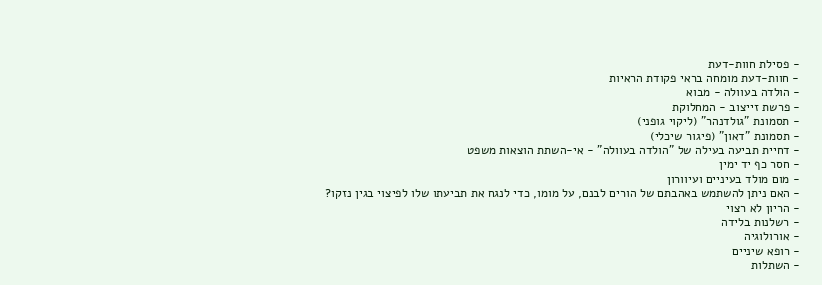- פסילת חוות-דעת
- חוות-דעת מומחה בראי פקודת הראיות
- הולדה בעוולה - מבוא
- פרשת זייצוב - המחלוקת
- תסמונת "גולדנהר" (ליקוי גופני)
- תסמונת "דאון" (פיגור שיכלי)
- דחיית תביעה בעילה של "הולדה בעוולה" - אי-השתת הוצאות משפט
- חסר כף יד ימין
- מום מולד בעיניים ועיוורון
- האם ניתן להשתמש באהבתם של הורים לבנם, על מומו, כדי לנגח את תביעתו שלו לפיצוי בגין נזקו?
- הריון לא רצוי
- רשלנות בלידה
- אורולוגיה
- רופא שיניים
- השתלות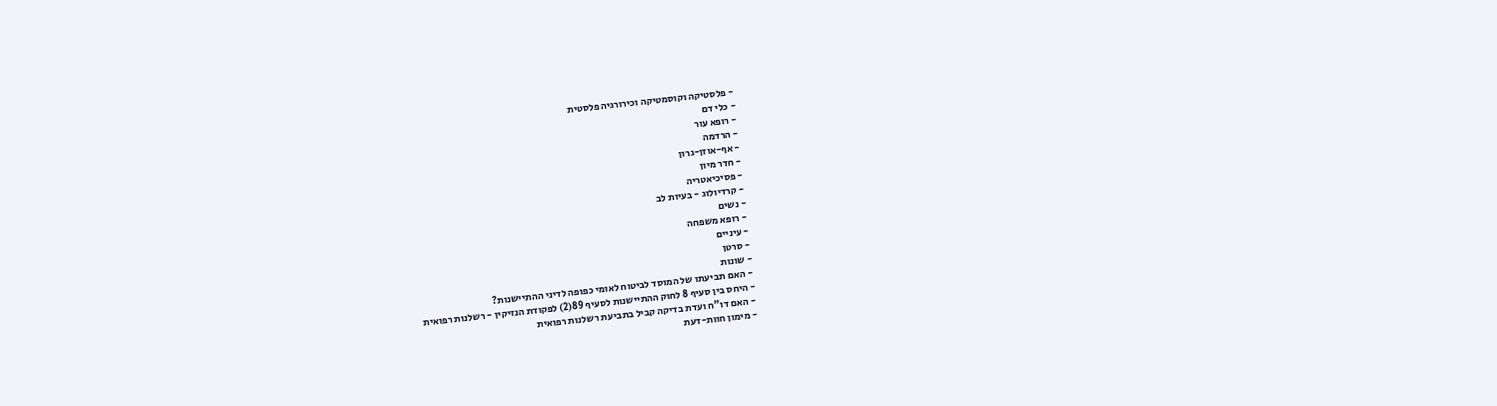- פלסטיקה וקוסמטיקה וכירורגיה פלסטית
- כלי דם
- רופא עור
- הרדמה
- אף-אוזן-גרון
- חדר מיון
- פסיכיאטריה
- קרדיולוג - בעיות לב
- נשים
- רופא משפחה
- עיניים
- סרטן
- שונות
- האם תביעתו של המוסד לביטוח לאומי כפופה לדיני ההתיישנות?
- היחס בין סעיף 8 לחוק ההתיישנות לסעיף 89(2) לפקודת הנזיקין - רשלנות רפואית
- האם דו"ח ועדת בדיקה קביל בתביעת רשלנות רפואית
- מימון חוות-דעת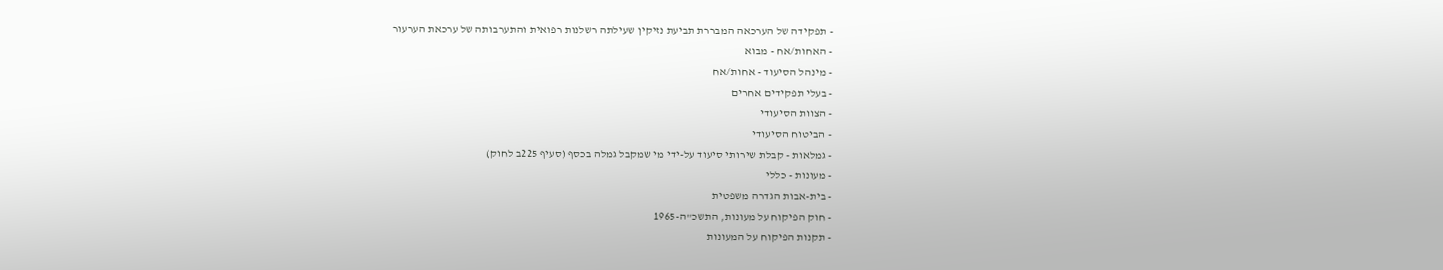- תפקידה של הערכאה המבררת תביעת נזיקין שעילתה רשלנות רפואית והתערבותה של ערכאת הערעור
- האחות/אח - מבוא
- מינהל הסיעוד - אחות/אח
- בעלי תפקידים אחרים
- הצוות הסיעודי
- הביטוח הסיעודי
- גמלאות - קבלת שירותי סיעוד על-ידי מי שמקבל גמלה בכסף (סעיף 225ב לחוק)
- מעונות - כללי
- בית-אבות הגדרה משפטית
- חוק הפיקוח על מעונות, התשכ"ה-1965
- תקנות הפיקוח על המעונות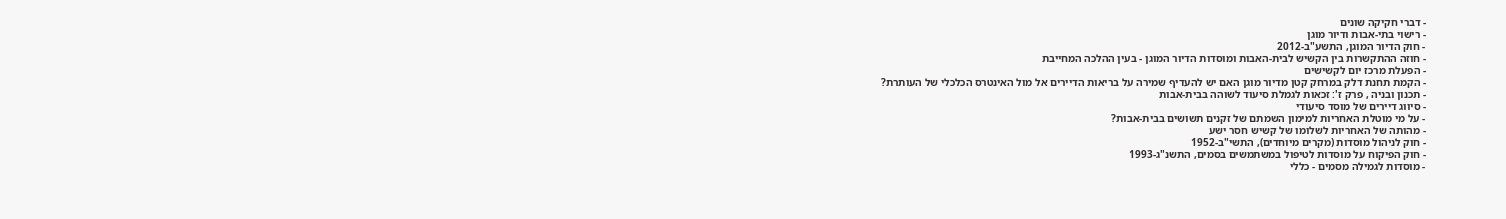- דברי חקיקה שונים
- רישוי בתי-אבות ודיור מוגן
- חוק הדיור המוגן, התשע"ב-2012
- חוזה ההתקשרות בין הקשיש לבית-האבות ומוסדות הדיור המוגן - בעין ההלכה המחייבת
- הפעלת מרכז יום לקשישים
- הקמת תחנת דלק במרחק קטן מדיור מוגן האם יש להעדיף שמירה על בריאות הדיירים אל מול האינטרס הכלכלי של העותרת?
- תכנון ובניה , פרק ז': זכאות לגמלת סיעוד לשוהה בבית-אבות
- סיווג דיירים של מוסד סיעודי
- על מי מוטלת האחריות למימון השמתם של זקנים תשושים בבית-אבות?
- מהותה של האחריות לשלומו של קשיש חסר ישע
- חוק לניהול מוסדות (מקרים מיוחדים), התשי"ב-1952
- חוק הפיקוח על מוסדות לטיפול במשתמשים בסמים, התשנ"ג-1993
- מוסדות לגמילה מסמים - כללי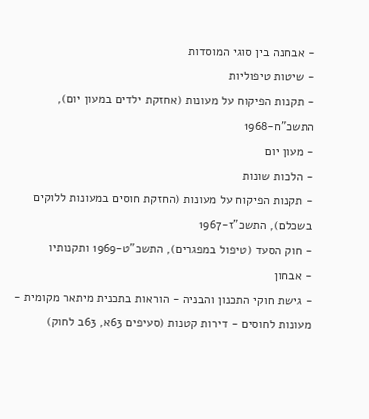- אבחנה בין סוגי המוסדות
- שיטות טיפוליות
- תקנות הפיקוח על מעונות (אחזקת ילדים במעון יום), התשכ"ח-1968
- מעון יום
- הלכות שונות
- תקנות הפיקוח על מעונות (החזקת חוסים במעונות ללוקים בשכלם), התשכ"ז-1967
- חוק הסעד (טיפול במפגרים), התשכ"ט-1969 ותקנותיו
- אבחון
- גישת חוקי התכנון והבניה - הוראות בתכנית מיתאר מקומית - מעונות לחוסים - דירות קטנות (סעיפים 63א, 63ב לחוק)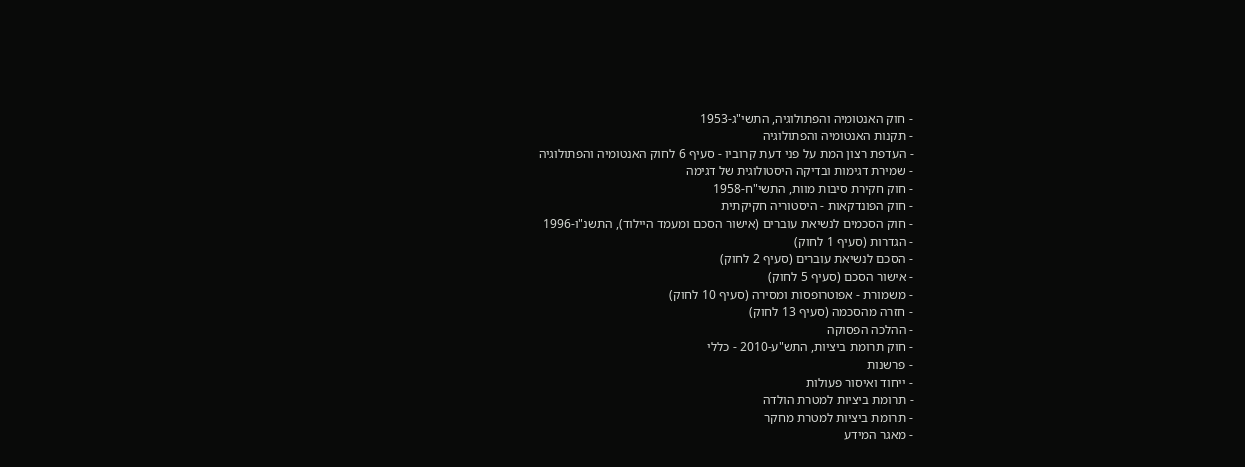- חוק האנטומיה והפתולוגיה, התשי"ג-1953
- תקנות האנטומיה והפתולוגיה
- העדפת רצון המת על פני דעת קרוביו - סעיף 6 לחוק האנטומיה והפתולוגיה
- שמירת דגימות ובדיקה היסטולוגית של דגימה
- חוק חקירת סיבות מוות, התשי"ח-1958
- חוק הפונדקאות - היסטוריה חקיקתית
- חוק הסכמים לנשיאת עוברים (אישור הסכם ומעמד היילוד), התשנ"ו-1996
- הגדרות (סעיף 1 לחוק)
- הסכם לנשיאת עוברים (סעיף 2 לחוק)
- אישור הסכם (סעיף 5 לחוק)
- משמורת - אפוטרופסות ומסירה (סעיף 10 לחוק)
- חזרה מהסכמה (סעיף 13 לחוק)
- ההלכה הפסוקה
- חוק תרומת ביציות, התש"ע-2010 - כללי
- פרשנות
- ייחוד ואיסור פעולות
- תרומת ביציות למטרת הולדה
- תרומת ביציות למטרת מחקר
- מאגר המידע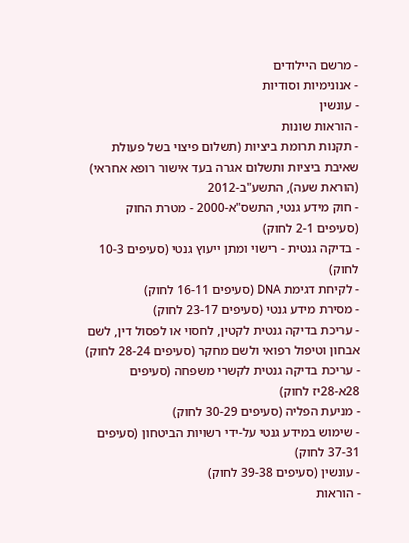- מרשם היילודים
- אנונימיות וסודיות
- עונשין
- הוראות שונות
- תקנות תרומת ביציות (תשלום פיצוי בשל פעולת שאיבת ביציות ותשלום אגרה בעד אישור רופא אחראי) (הוראת שעה), התשע"ב-2012
- חוק מידע גנטי, התשס"א-2000 - מטרת החוק (סעיפים 2-1 לחוק)
- בדיקה גנטית - רישוי ומתן ייעוץ גנטי (סעיפים 10-3 לחוק)
- לקיחת דגימת DNA (סעיפים 16-11 לחוק)
- מסירת מידע גנטי (סעיפים 23-17 לחוק)
- עריכת בדיקה גנטית לקטין, לחסוי או לפסול דין, לשם אבחון וטיפול רפואי ולשם מחקר (סעיפים 28-24 לחוק)
- עריכת בדיקה גנטית לקשרי משפחה (סעיפים 28א-28יז לחוק)
- מניעת הפליה (סעיפים 30-29 לחוק)
- שימוש במידע גנטי על-ידי רשויות הביטחון (סעיפים 37-31 לחוק)
- עונשין (סעיפים 39-38 לחוק)
- הוראות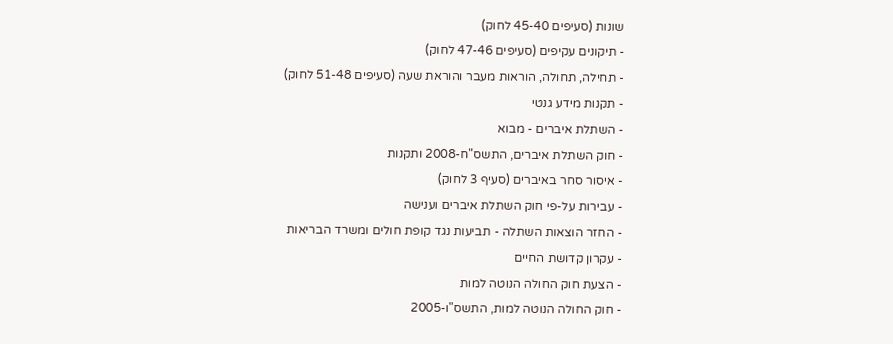שונות (סעיפים 45-40 לחוק)
- תיקונים עקיפים (סעיפים 47-46 לחוק)
- תחילה, תחולה, הוראות מעבר והוראת שעה (סעיפים 51-48 לחוק)
- תקנות מידע גנטי
- השתלת איברים - מבוא
- חוק השתלת איברים, התשס"ח-2008 ותקנות
- איסור סחר באיברים (סעיף 3 לחוק)
- עבירות על-פי חוק השתלת איברים וענישה
- החזר הוצאות השתלה - תביעות נגד קופת חולים ומשרד הבריאות
- עקרון קדושת החיים
- הצעת חוק החולה הנוטה למות
- חוק החולה הנוטה למות, התשס"ו-2005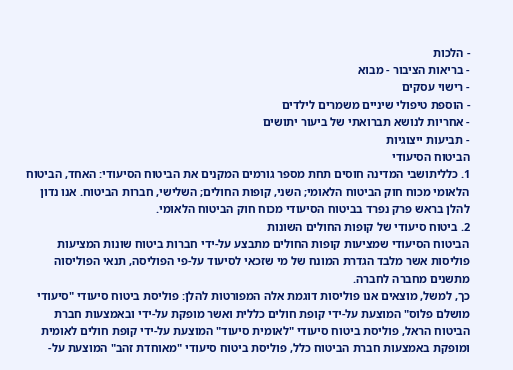- הלכות
- בריאות הציבור - מבוא
- רישוי עסקים
- הוספת טיפולי שיניים משמרים לילדים
- אחריות לנושא תברואתי של ביעור יתושים
- תביעות ייצוגיות
הביטוח הסיעודי
1. כלליתושבי המדינה חוסים תחת מספר גורמים המקנים את הביטוח הסיעודי: האחד, הביטוח הלאומי מכוח חוק הביטוח הלאומי; השני, קופות החולים; השלישי, חברות הביטוח. אנו נדון להלן בראש פרק נפרד בביטוח הסיעודי מכוח חוק הביטוח הלאומי.
2. ביטוח סיעודי של קופות החולים השונות
הביטוח הסיעודי שמציעות קופות החולים מתבצע על-ידי חברות ביטוח שונות המציעות פוליסות אשר מלבד הגדרת המונח של מי שזכאי לסיעוד על-פי הפוליסה, תנאי הפוליסוה מתשנים מחברה לחברה.
כך, למשל, מוצאים אנו פוליסות דוגמת אלה המפורטות להלן: פוליסת ביטוח סיעודי "סיעודי מושלם פלוס" המוצעת על-ידי קופת חולים כללית ואשר מופקת על-ידי ובאמצעות חברת הביטוח הראל, פוליסת ביטוח סיעודי "לאומית סיעוד" המוצעת על-ידי קופת חולים לאומית ומופקת באמצעות חברת הביטוח כלל, פוליסת ביטוח סיעודי "מאוחדת זהב" המוצעת על-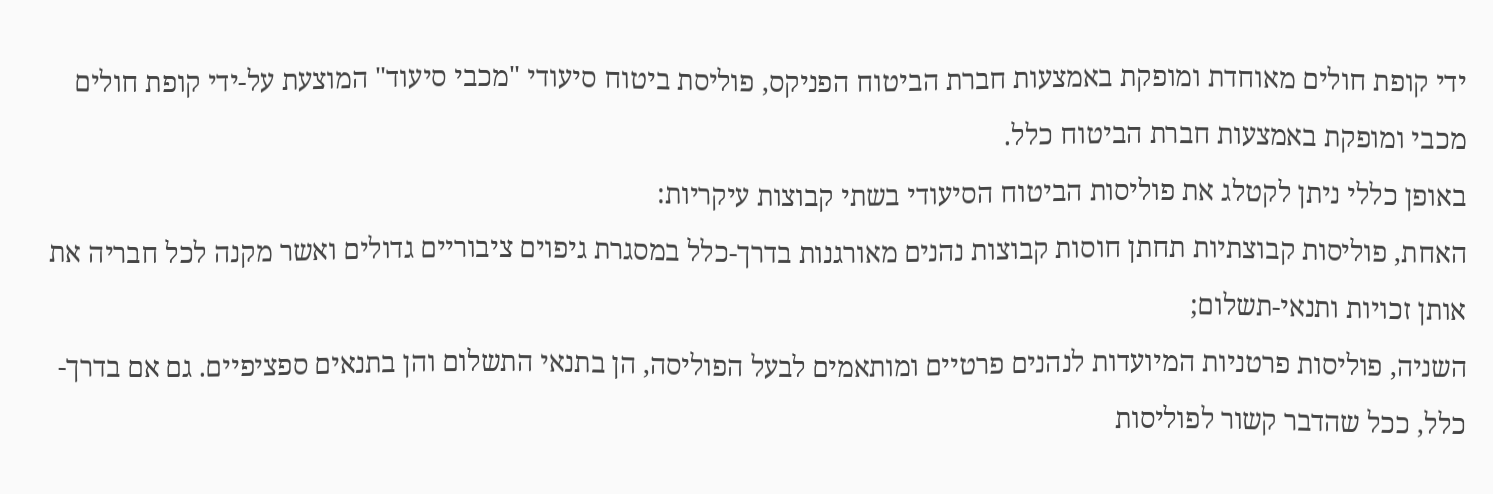ידי קופת חולים מאוחדת ומופקת באמצעות חברת הביטוח הפניקס, פוליסת ביטוח סיעודי "מכבי סיעוד" המוצעת על-ידי קופת חולים מכבי ומופקת באמצעות חברת הביטוח כלל.
באופן כללי ניתן לקטלג את פוליסות הביטוח הסיעודי בשתי קבוצות עיקריות:
האחת, פוליסות קבוצתיות תחתן חוסות קבוצות נהנים מאורגנות בדרך-כלל במסגרת גיפוים ציבוריים גדולים ואשר מקנה לכל חבריה את אותן זכויות ותנאי-תשלום;
השניה, פוליסות פרטניות המיועדות לנהנים פרטיים ומותאמים לבעל הפוליסה, הן בתנאי התשלום והן בתנאים ספציפיים. גם אם בדרך-כלל, ככל שהדבר קשור לפוליסות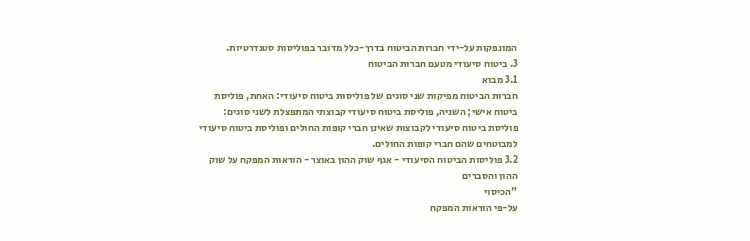המונפקות על-ידי חברות הביטוח בדרך-כלל מדובר בפוליסות סטנדרטיות.
3. ביטוח סיעודי מטעם חברות הביטוח
3.1 מבוא
חברות הביטוח מפיקות שני סוגים של פוליסות ביטוח סיעודי: האחת, פוליסת ביטוח אישי; השניה, פוליסת ביטוח סיעודי קבוצתי המתפצלת לשני סוגים: פוליסת ביטוח סיעודי לקבוצות שאינן חברי קופות החולים ופוליסת ביטוח סיעודי למבוטחים שהם חברי קופות החולים.
3.2 פוליסות הביטוח הסיעודי - אגף שוק ההון באוצר - הוראות המפקח על שוק ההון והסברים
"הכיסוי
על-פי הוראות המפקח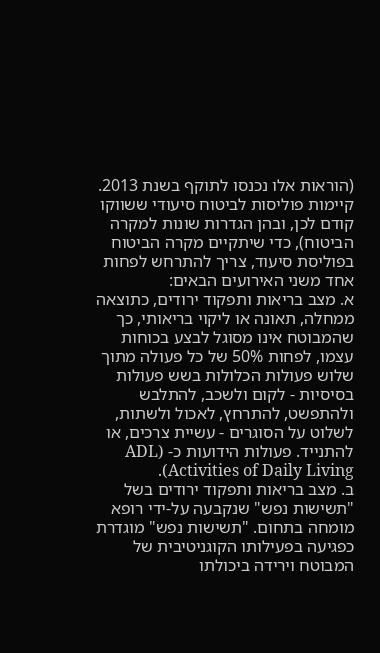(הוראות אלו נכנסו לתוקף בשנת 2013. קיימות פוליסות לביטוח סיעודי ששווקו קודם לכן, ובהן הגדרות שונות למקרה הביטוח), כדי שיתקיים מקרה הביטוח בפוליסת סיעוד, צריך להתרחש לפחות אחד משני האירועים הבאים:
א. מצב בריאות ותפקוד ירודים, כתוצאה ממחלה, תאונה או ליקוי בריאותי, כך שהמבוטח אינו מסוגל לבצע בכוחות עצמו, לפחות 50% של כל פעולה מתוך שלוש פעולות הכלולות בשש פעולות בסיסיות - לקום ולשכב, להתלבש ולהתפשט, להתרחץ, לאכול ולשתות, לשלוט על הסוגרים - עשיית צרכים, או להתנייד. פעולות הידועות כ- ADL) Activities of Daily Living).
ב. מצב בריאות ותפקוד ירודים בשל "תשישות נפש" שנקבעה על-ידי רופא מומחה בתחום. "תשישות נפש" מוגדרת כפגיעה בפעילותו הקוגניטיבית של המבוטח וירידה ביכולתו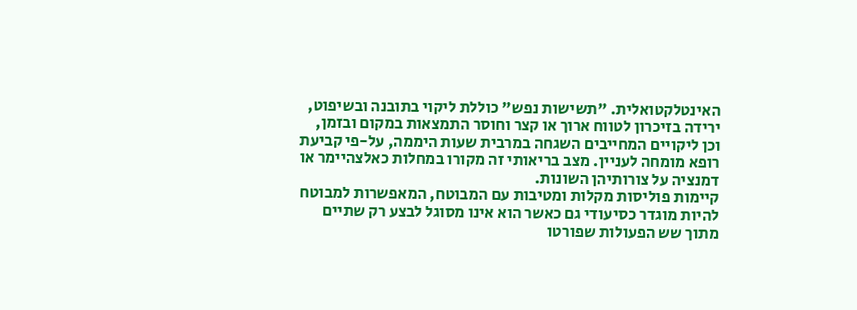האינטלקטואלית. "תשישות נפש" כוללת ליקוי בתובנה ובשיפוט, ירידה בזיכרון לטווח ארוך או קצר וחוסר התמצאות במקום ובזמן, וכן ליקויים המחייבים השגחה במרבית שעות היממה, על-פי קביעת רופא מומחה לעניין. מצב בריאותי זה מקורו במחלות כאלצהיימר או דמנציה על צורותיהן השונות.
קיימות פוליסות מקלות ומטיבות עם המבוטח, המאפשרות למבוטח להיות מוגדר כסיעודי גם כאשר הוא אינו מסוגל לבצע רק שתיים מתוך שש הפעולות שפורטו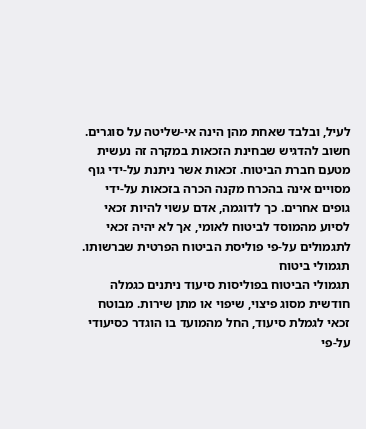לעיל, ובלבד שאחת מהן הינה אי-שליטה על סוגרים.
חשוב להדגיש שבחינת הזכאות במקרה זה נעשית מטעם חברת הביטוח. זכאות אשר ניתנת על-ידי גוף מסויים אינה בהכרח מקנה הכרה בזכאות על-ידי גופים אחרים. כך לדוגמה, אדם עשוי להיות זכאי לסיוע מהמוסד לביטוח לאומי, אך לא יהיה זכאי לתגמולים על-פי פוליסת הביטוח הפרטית שברשותו.
תגמולי ביטוח
תגמולי הביטוח בפוליסות סיעוד ניתנים כגמלה חודשית מסוג פיצוי, שיפוי או מתן שירות. מבוטח זכאי לגמלת סיעוד, החל מהמועד בו הוגדר כסיעודי על-פי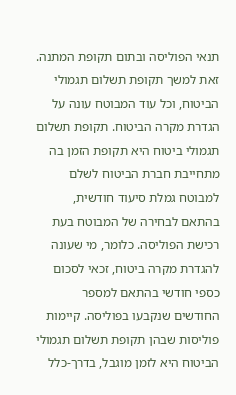תנאי הפוליסה ובתום תקופת המתנה. זאת למשך תקופת תשלום תגמולי הביטוח, וכל עוד המבוטח עונה על הגדרת מקרה הביטוח. תקופת תשלום תגמולי ביטוח היא תקופת הזמן בה מתחייבת חברת הביטוח לשלם למבוטח גמלת סיעוד חודשית, בהתאם לבחירה של המבוטח בעת רכישת הפוליסה. כלומר, מי שעונה להגדרת מקרה ביטוח, זכאי לסכום כספי חודשי בהתאם למספר החודשים שנקבעו בפוליסה. קיימות פוליסות שבהן תקופת תשלום תגמולי הביטוח היא לזמן מוגבל, בדרך-כלל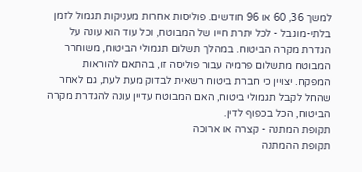למשך 36, 60 או 96 חודשים. פוליסות אחרות מעניקות תגמול לזמן בלתי-מוגבל - לכל יתרת חייו של המבוטח, וכל עוד הוא עונה על הגדרת מקרה הביטוח. במהלך תשלום תגמולי הביטוח, משוחרר המבוטח מתשלום פרמיה עבור פוליסה זו, בהתאם להוראות המפקח. יצויין כי חברת ביטוח רשאית לבדוק מעת לעת, גם לאחר שהחל לקבל תגמולי ביטוח, האם המבוטח עדיין עונה להגדרת מקרה הביטוח, הכל בכפוף לדין.
תקופת המתנה - קצרה או ארוכה
תקופת ההמתנה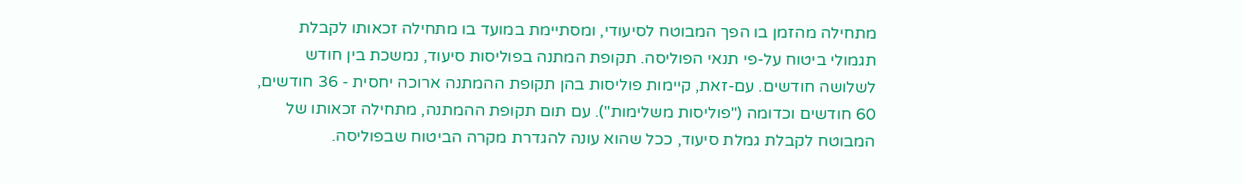מתחילה מהזמן בו הפך המבוטח לסיעודי, ומסתיימת במועד בו מתחילה זכאותו לקבלת תגמולי ביטוח על-פי תנאי הפוליסה. תקופת המתנה בפוליסות סיעוד, נמשכת בין חודש לשלושה חודשים. עם-זאת, קיימות פוליסות בהן תקופת ההמתנה ארוכה יחסית - 36 חודשים, 60 חודשים וכדומה ("פוליסות משלימות"). עם תום תקופת ההמתנה, מתחילה זכאותו של המבוטח לקבלת גמלת סיעוד, ככל שהוא עונה להגדרת מקרה הביטוח שבפוליסה.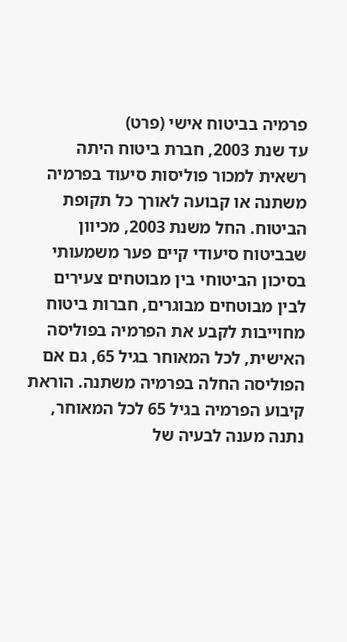פרמיה בביטוח אישי (פרט)
עד שנת 2003, חברת ביטוח היתה רשאית למכור פוליסות סיעוד בפרמיה משתנה או קבועה לאורך כל תקופת הביטוח. החל משנת 2003, מכיוון שבביטוח סיעודי קיים פער משמעותי בסיכון הביטוחי בין מבוטחים צעירים לבין מבוטחים מבוגרים, חברות ביטוח מחוייבות לקבע את הפרמיה בפוליסה האישית, לכל המאוחר בגיל 65, גם אם הפוליסה החלה בפרמיה משתנה. הוראת קיבוע הפרמיה בגיל 65 לכל המאוחר, נתנה מענה לבעיה של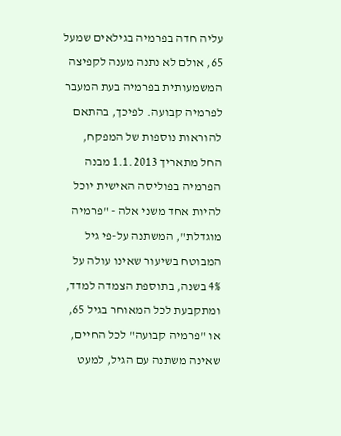עליה חדה בפרמיה בגילאים שמעל 65, אולם לא נתנה מענה לקפיצה המשמעותית בפרמיה בעת המעבר לפרמיה קבועה. לפיכך, בהתאם להוראות נוספות של המפקח, החל מתאריך 1.1.2013 מבנה הפרמיה בפוליסה האישית יוכל להיות אחד משני אלה - "פרמיה מוגדלת", המשתנה על-פי גיל המבוטח בשיעור שאינו עולה על 4% בשנה, בתוספת הצמדה למדד, ומתקבעת לכל המאוחר בגיל 65, או "פרמיה קבועה" לכל החיים, שאינה משתנה עם הגיל, למעט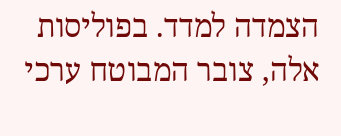הצמדה למדד. בפוליסות אלה, צובר המבוטח ערכי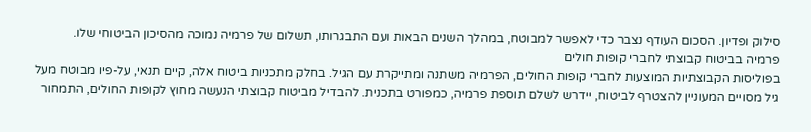סילוק ופדיון. הסכום העודף נצבר כדי לאפשר למבוטח, במהלך השנים הבאות ועם התבגרותו, תשלום של פרמיה נמוכה מהסיכון הביטוחי שלו.
פרמיה בביטוח קבוצתי לחברי קופות חולים
בפוליסות הקבוצתיות המוצעות לחברי קופות החולים, הפרמיה משתנה ומתייקרת עם הגיל. בחלק מתכניות ביטוח אלה, קיים תנאי, על-פיו מבוטח מעל גיל מסויים המעוניין להצטרף לביטוח, יידרש לשלם תוספת פרמיה, כמפורט בתכנית. להבדיל מביטוח קבוצתי הנעשה מחוץ לקופות החולים, התמחור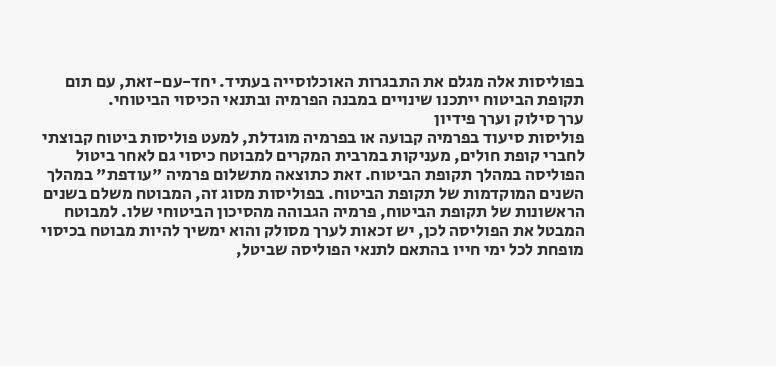בפוליסות אלה מגלם את התבגרות האוכלוסייה בעתיד. יחד-עם-זאת, עם תום תקופת הביטוח ייתכנו שינויים במבנה הפרמיה ובתנאי הכיסוי הביטוחי.
ערך סילוק וערך פידיון
פוליסות סיעוד בפרמיה קבועה או בפרמיה מוגדלת, למעט פוליסות ביטוח קבוצתי לחברי קופת חולים, מעניקות במרבית המקרים למבוטח כיסוי גם לאחר ביטול הפוליסה במהלך תקופת הביטוח. זאת כתוצאה מתשלום פרמיה "עודפת" במהלך השנים המוקדמות של תקופת הביטוח. בפוליסות מסוג זה, המבוטח משלם בשנים הראשונות של תקופת הביטוח, פרמיה הגבוהה מהסיכון הביטוחי שלו. למבוטח המבטל את הפוליסה לכן, יש זכאות לערך מסולק והוא ימשיך להיות מבוטח בכיסוי מופחת לכל ימי חייו בהתאם לתנאי הפוליסה שביטל,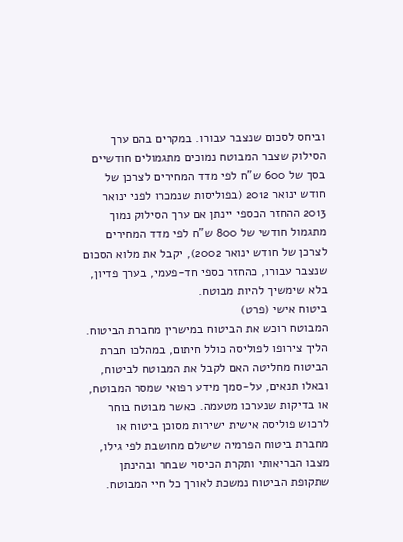וביחס לסכום שנצבר עבורו. במקרים בהם ערך הסילוק שצבר המבוטח נמוכים מתגמולים חודשיים בסך של 600 ש"ח לפי מדד המחירים לצרכן של חודש ינואר 2012 (בפוליסות שנמכרו לפני ינואר 2013 ההחזר הכספי יינתן אם ערך הסילוק נמוך מתגמול חודשי של 800 ש"ח לפי מדד המחירים לצרכן של חודש ינואר 2002), יקבל את מלוא הסכום שנצבר עבורו, כהחזר כספי חד-פעמי, בערך פדיון, בלא שימשיך להיות מבוטח.
ביטוח אישי (פרט)
המבוטח רוכש את הביטוח במישרין מחברת הביטוח. הליך צירופו לפוליסה כולל חיתום, במהלכו חברת הביטוח מחליטה האם לקבל את המבוטח לביטוח, ובאלו תנאים, על-סמך מידע רפואי שמסר המבוטח, או בדיקות שנערכו מטעמה. כאשר מבוטח בוחר לרכוש פוליסה אישית ישירות מסוכן ביטוח או מחברת ביטוח הפרמיה שישלם מחושבת לפי גילו, מצבו הבריאותי ותקרת הכיסוי שבחר ובהינתן שתקופת הביטוח נמשכת לאורך כל חיי המבוטח.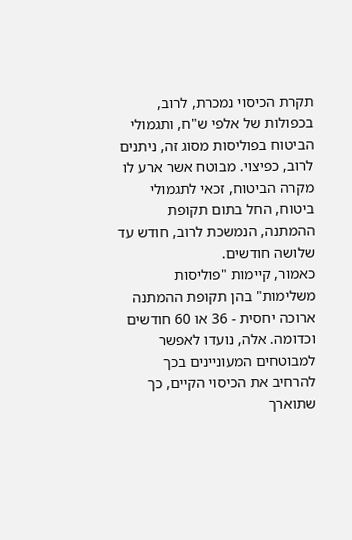תקרת הכיסוי נמכרת, לרוב, בכפולות של אלפי ש"ח, ותגמולי הביטוח בפוליסות מסוג זה, ניתנים לרוב, כפיצוי. מבוטח אשר ארע לו מקרה הביטוח, זכאי לתגמולי ביטוח, החל בתום תקופת ההמתנה, הנמשכת לרוב, חודש עד שלושה חודשים.
כאמור, קיימות "פוליסות משלימות" בהן תקופת ההמתנה ארוכה יחסית - 36 או 60 חודשים וכדומה. אלה, נועדו לאפשר למבוטחים המעוניינים בכך להרחיב את הכיסוי הקיים, כך שתוארך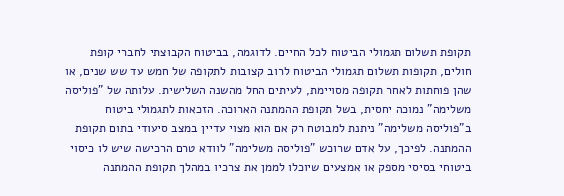תקופת תשלום תגמולי הביטוח לכל החיים. לדוגמה, בביטוח הקבוצתי לחברי קופת חולים, תקופות תשלום תגמולי הביטוח לרוב קצובות לתקופה של חמש עד שש שנים, או שהן פוחתות לאחר תקופה מסויימת, לעיתים החל מהשנה השלישית. עלותה של "פוליסה משלימה" נמוכה יחסית, בשל תקופת ההמתנה הארוכה. הזכאות לתגמולי ביטוח ב"פוליסה משלימה" ניתנת למבוטח רק אם הוא מצוי עדיין במצב סיעודי בתום תקופת ההמתנה. לפיכך, על אדם שרוכש "פוליסה משלימה" לוודא טרם הרכישה שיש לו כיסוי ביטוחי בסיסי מספק או אמצעים שיוכלו לממן את צרכיו במהלך תקופת ההמתנה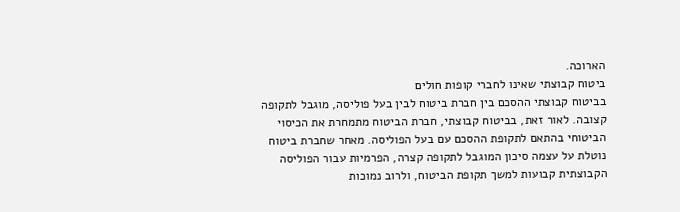הארוכה.
ביטוח קבוצתי שאינו לחברי קופות חולים
בביטוח קבוצתי ההסכם בין חברת ביטוח לבין בעל פוליסה, מוגבל לתקופה קצובה. לאור זאת, בביטוח קבוצתי, חברת הביטוח מתמחרת את הכיסוי הביטוחי בהתאם לתקופת ההסכם עם בעל הפוליסה. מאחר שחברת ביטוח נוטלת על עצמה סיכון המוגבל לתקופה קצרה, הפרמיות עבור הפוליסה הקבוצתית קבועות למשך תקופת הביטוח, ולרוב נמוכות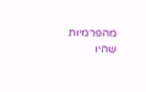מהפרמיות שהיו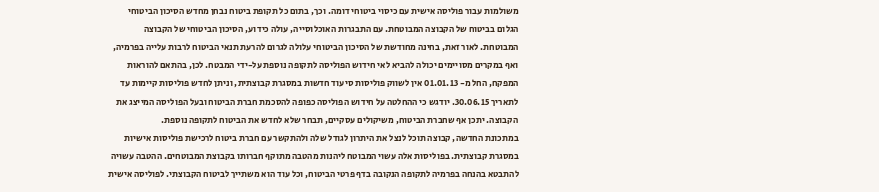משולמות עבור פוליסה אישית עם כיסוי ביטוחי דומה. וכך, בתום כל תקופת ביטוח נבחן מחדש הסיכון הביטוחי הגלום בביטוח של הקבוצה המבוטחת. עם התבגרות האוכלוסייה, עולה כידוע, הסיכון הביטוחי של הקבוצה המבוטחת. לאור זאת, בחינה מחודשת של הסיכון הביטוחי עלולה לגרום להרעת תנאי הביטוח לרבות עלייה בפרמיה, ואף במקרים מסויימים יכולה להביא לאי חידוש הפוליסה לתקופה נוספת על-ידי המבטח. לכן, בהתאם להוראות המפקח, החל מ- 01.01.13 אין לשווק פוליסות סיעוד חדשות במסגרת קבוצתית, וניתן לחדש פוליסות קיימות עד לתאריך 30.06.15. יודגש כי ההחלטה על חידוש הפוליסה כפופה להסכמת חברת הביטוח ובעל הפוליסה המייצג את הקבוצה. יתכן אף שחברת הביטוח, משיקולים עסקיים, תבחר שלא לחדש את הביטוח לתקופה נוספת.
במתכונת החדשה, קבוצה תוכל לנצל את היתרון לגודל שלה ולהתקשר עם חברת ביטוח לרכישת פוליסות אישיות במסגרת קבוצתית. בפוליסות אלה עשוי המבוטח ליהנות מהטבה מתוקף חברותו בקבוצת המבוטחים. ההטבה עשויה להתבטא בהנחה בפרמיה לתקופה הנקובה בדף פרטי הביטוח, וכל עוד הוא משתייך לביטוח הקבוצתי. לפוליסה אישית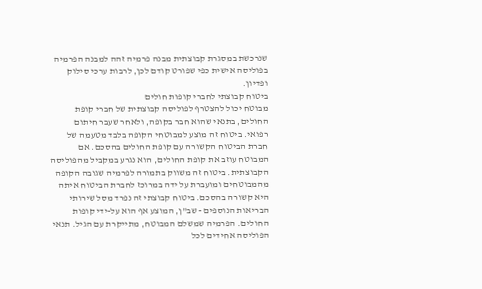שנרכשת במסגרת קבוצתית מבנה פרמיה זהה למבנה הפרמיה בפוליסה אישית כפי שפורט קודם לכן, לרבות ערכי סילוק ופדיון.
ביטוח קבוצתי לחברי קופות חולים
מבוטח יכול להצטרף לפוליסה קבוצתית של חברי קופת החולים, בתנאי שהוא חבר בקופה, ולאחר שעבר חיתום רפואי. ביטוח זה מוצע למבוטחי הקופה בלבד מטעמה של חברת הביטוח הקשורה עם קופת החולים בהסכם. אם המבוטח עוזב את קופת החולים, הוא נגרע במקביל מהפוליסה הקבוצתית. ביטוח זה משווק בתמורה לפרמיה שגובה הקופה מהמבוטחים ומועברת על ידה במרוכז לחברת הביטוח איתה היא קשורה בהסכם. ביטוח קבוצתי זה נפרד מסל שירותי הבריאות הנוספים - שב"ן, המוצע אף הוא על-ידי קופות החולים. הפרמיה שמשלם המבוטח, מתייקרת עם הגיל. תנאי הפוליסה אחידים לכל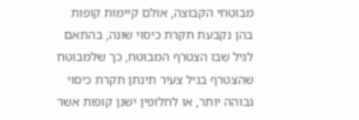מבוטחי הקבוצה, אולם קיימות קופות בהן נקבעת תקרת כיסוי שונה, בהתאם לגיל שבו הצטרף המבוטח, כך שלמבוטח שהצטרף בגיל צעיר תינתן תקרת כיסוי גבוהה יותר, או לחלופין ישנן קופות אשר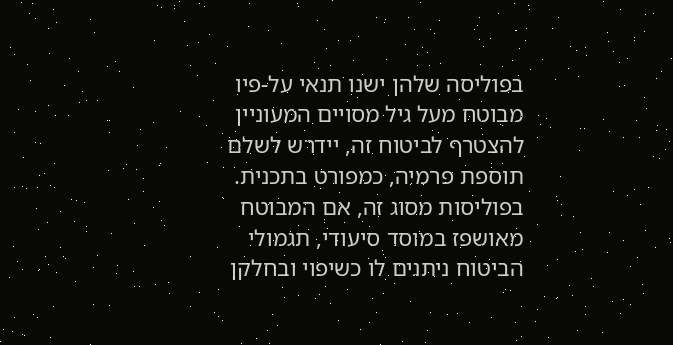בפוליסה שלהן ישנו תנאי על-פיו מבוטח מעל גיל מסויים המעוניין להצטרף לביטוח זה, יידרש לשלם תוספת פרמיה, כמפורט בתכנית.
בפוליסות מסוג זה, אם המבוטח מאושפז במוסד סיעודי, תגמולי הביטוח ניתנים לו כשיפוי ובחלקן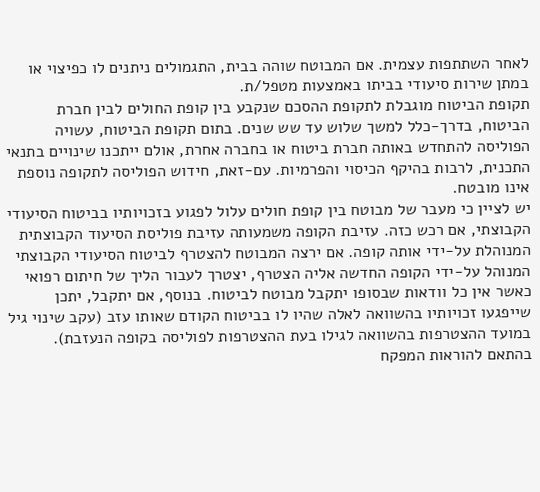לאחר השתתפות עצמית. אם המבוטח שוהה בבית, התגמולים ניתנים לו כפיצוי או במתן שירות סיעודי בביתו באמצעות מטפל/ת.
תקופת הביטוח מוגבלת לתקופת ההסכם שנקבע בין קופת החולים לבין חברת הביטוח, בדרך-כלל למשך שלוש עד שש שנים. בתום תקופת הביטוח, עשויה הפוליסה להתחדש באותה חברת ביטוח או בחברה אחרת, אולם ייתכנו שינויים בתנאי התכנית, לרבות בהיקף הכיסוי והפרמיות. עם-זאת, חידוש הפוליסה לתקופה נוספת אינו מובטח.
יש לציין כי מעבר של מבוטח בין קופת חולים עלול לפגוע בזכויותיו בביטוח הסיעודי הקבוצתי, אם רכש כזה. עזיבת הקופה משמעותה עזיבת פוליסת הסיעוד הקבוצתית המנוהלת על-ידי אותה קופה. אם ירצה המבוטח להצטרף לביטוח הסיעודי הקבוצתי המנוהל על-ידי הקופה החדשה אליה הצטרף, יצטרך לעבור הליך של חיתום רפואי כאשר אין כל וודאות שבסופו יתקבל מבוטח לביטוח. בנוסף, אם יתקבל, יתכן שייפגעו זכויותיו בהשוואה לאלה שהיו לו בביטוח הקודם שאותו עזב (עקב שינוי גיל במועד ההצטרפות בהשוואה לגילו בעת ההצטרפות לפוליסה בקופה הנעזבת). בהתאם להוראות המפקח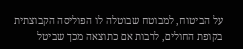על הביטוח, למבוטח שבוטלה לו הפוליסה הקבוצתית בקופת החולים, לרבות אם כתוצאה מכך שביטל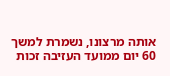אותה מרצונו, נשמרת למשך 60 יום ממועד העזיבה זכות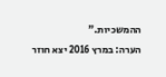ההמשכיות."
הערה: במרץ 2016 יצא חוזר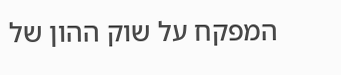המפקח על שוק ההון של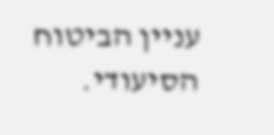עניין הביטוח הסיעודי.